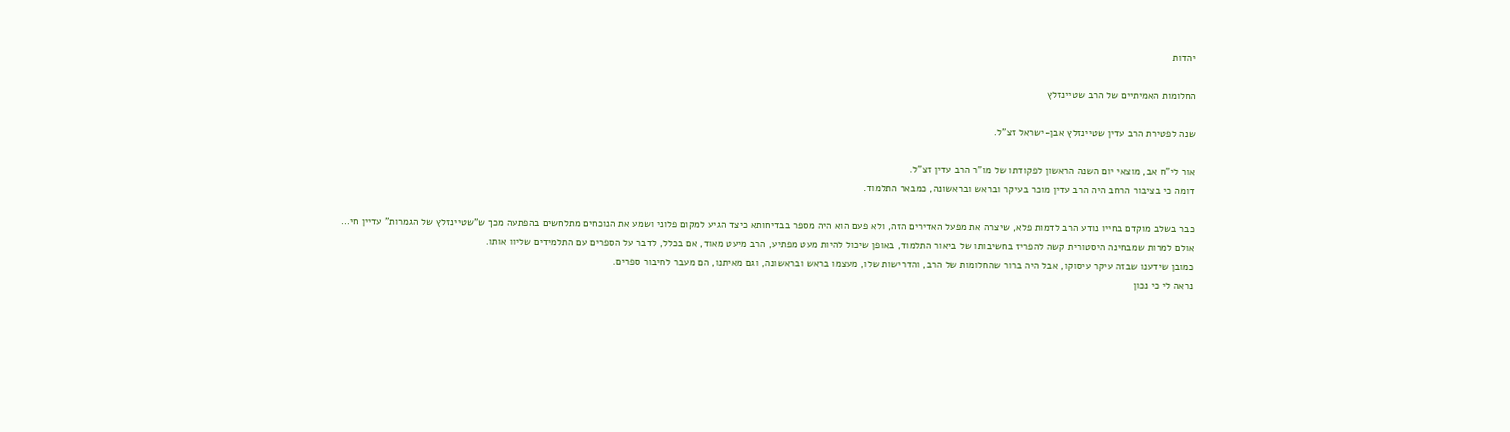יהדות

החלומות האמיתיים של הרב שטיינזלץ

שנה לפטירת הרב עדין שטיינזלץ אבן-ישראל זצ"ל.

אור לי"ח אב, מוצאי יום השנה הראשון לפקודתו של מו"ר הרב עדין זצ"ל.
דומה כי בציבור הרחב היה הרב עדין מוכר בעיקר ובראש ובראשונה, כמבאר התלמוד.

כבר בשלב מוקדם בחייו נודע הרב לדמות פלא, שיצרה את מפעל האדירים הזה, ולא פעם הוא היה מספר בבדיחותא כיצד הגיע למקום פלוני ושמע את הנוכחים מתלחשים בהפתעה מכך ש"שטיינזלץ של הגמרות" עדיין חי…
אולם למרות שמבחינה היסטורית קשה להפריז בחשיבותו של ביאור התלמוד, באופן שיכול להיות מעט מפתיע, הרב מיעט מאוד, אם בכלל, לדבר על הספרים עם התלמידים שליוו אותו.
כמובן שידענו שבזה עיקר עיסוקו, אבל היה ברור שהחלומות של הרב, והדרישות שלו, מעצמו בראש ובראשונה, וגם מאיתנו, הם מעבר לחיבור ספרים.
נראה לי כי נכון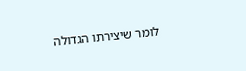לומר שיצירתו הגדולה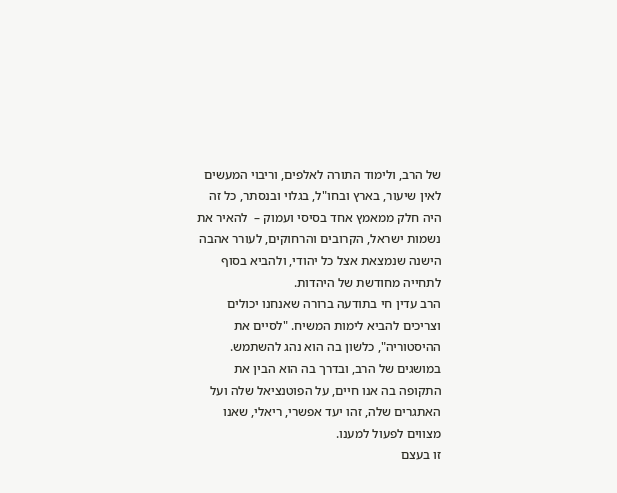של הרב, ולימוד התורה לאלפים, וריבוי המעשים לאין שיעור, בארץ ובחו"ל, בגלוי ובנסתר, כל זה היה חלק ממאמץ אחד בסיסי ועמוק –  להאיר את נשמות ישראל, הקרובים והרחוקים, לעורר אהבה הישנה שנמצאת אצל כל יהודי, ולהביא בסוף לתחייה מחודשת של היהדות.
הרב עדין חי בתודעה ברורה שאנחנו יכולים וצריכים להביא לימות המשיח. "לסיים את ההיסטוריה", כלשון בה הוא נהג להשתמש. במושגים של הרב, ובדרך בה הוא הבין את התקופה בה אנו חיים, על הפוטנציאל שלה ועל האתגרים שלה, זהו יעד אפשרי, ריאלי, שאנו מצווים לפעול למענו.
זו בעצם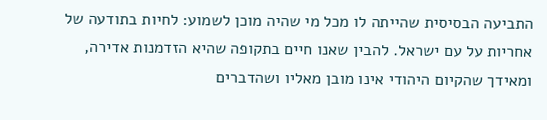התביעה הבסיסית שהייתה לו מכל מי שהיה מוכן לשמוע: לחיות בתודעה של אחריות על עם ישראל. להבין שאנו חיים בתקופה שהיא הזדמנות אדירה, ומאידך שהקיום היהודי אינו מובן מאליו ושהדברים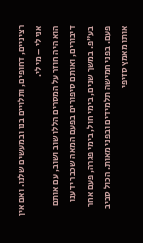רציניים, דחופים, ותלויים בנו ובמעשים שלנו. ואם אין אני לי – מי לי.
הוא היה חוזר על המסרים הללו שוב ושוב, עם אותם דיבורים, ואותם סיפורים בפעם המאה שכבר ידענו בע"פ. במשך שנים, בימי חול, בימי פגרה, פעם אחר פעם. בפני חמישה תלמידים ובפני מאות. הכול סביב אותו מאמץ סזיפי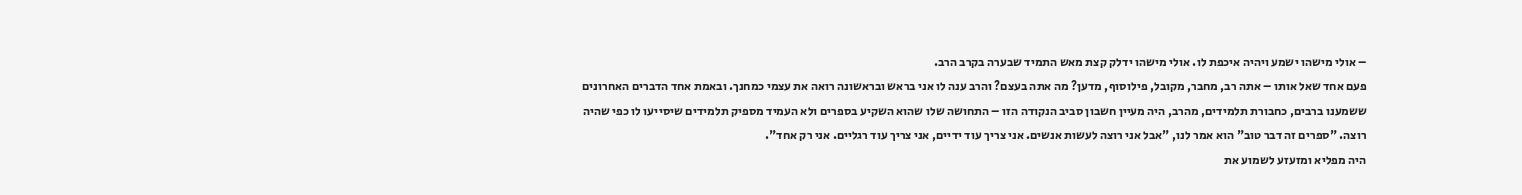– אולי מישהו ישמע ויהיה איכפת לו. אולי מישהו ידלק קצת מאש התמיד שבערה בקרב הרב.
פעם אחד שאל אותו – אתה רב, מחבר, מקובל, פילוסוף, מדען? מה אתה בעצם? והרב ענה לו אני בראש ובראשונה רואה את עצמי כמחנך. ובאמת אחד הדברים האחרונים ששמענו ברבים, כחבורת תלמידים, מהרב, היה מעיין חשבון סביב הנקודה הזו – התחושה שלו שהוא השקיע בספרים ולא העמיד מספיק תלמידים שיסייעו לו כפי שהיה רוצה. "ספרים זה דבר טוב" הוא אמר לנו, "אבל אני רוצה לעשות אנשים. אני צריך עוד ידיים, אני צריך עוד רגליים. אני רק אחד".
היה מפליא ומזעזע לשמוע את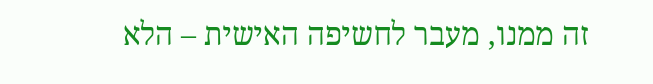זה ממנו, מעבר לחשיפה האישית – הלא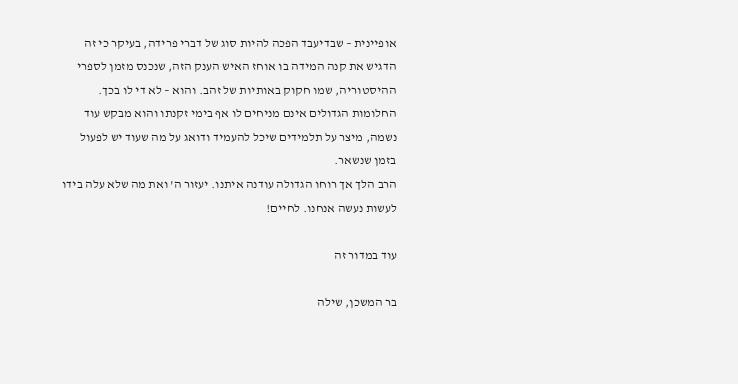אופיינית – שבדיעבד הפכה להיות סוג של דברי פרידה, בעיקר כי זה הדגיש את קנה המידה בו אוחז האיש הענק הזה, שנכנס מזמן לספרי ההיסטוריה, שמו חקוק באותיות של זהב. והוא – לא די לו בכך. החלומות הגדולים אינם מניחים לו אף בימי זקנתו והוא מבקש עוד נשמה, מיצר על תלמידים שיכל להעמיד ודואג על מה שעוד יש לפעול בזמן שנשאר.
הרב הלך אך רוחו הגדולה עודנה איתנו. יעזור ה' ואת מה שלא עלה בידו לעשות נעשה אנחנו. לחיים!

עוד במדור זה

בר המשכן, שילה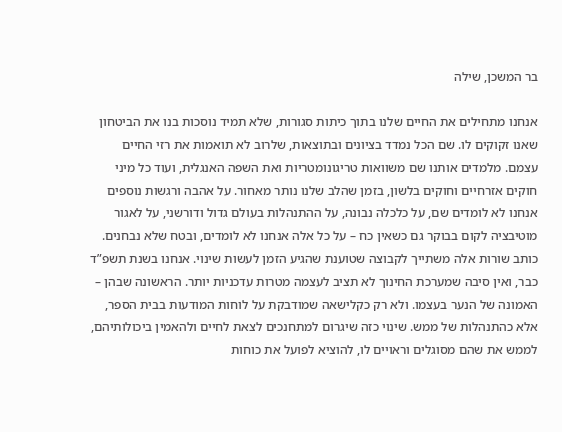בר המשכן, שילה

אנחנו מתחילים את החיים שלנו בתוך כיתות סגורות, שלא תמיד נוסכות בנו את הביטחון שאנו זקוקים לו. שם הכל נמדד בציונים ובתוצאות, שלרוב לא תואמות את רזי החיים עצמם. מלמדים אותנו שם משוואות טריגונומטריות ואת השפה האנגלית, ועוד כל מיני חוקים אזרחיים וחוקים בלשון, בזמן שהלב שלנו נותר מאחור. על אהבה ורגשות נוספים אנחנו לא לומדים שם, על כלכלה נבונה, על ההתנהלות בעולם גדול ודורשני, על לאגור מוטיבציה לקום בבוקר גם כשאין כח – על כל אלה אנחנו לא לומדים, ובטח שלא נבחנים. כותב שורות אלה משתייך לקבוצה שטוענת שהגיע הזמן לעשות שינוי. אנחנו בשנת תשפ”ד כבר, ואין סיבה שמערכת החינוך לא תציב לעצמה מטרות עדכניות יותר. הראשונה שבהן – האמונה של הנער בעצמו. ולא רק כקלישאה שמודבקת על לוחות המודעות בבית הספר, אלא כהתנהלות של ממש. שינוי כזה שיגרום למתחנכים לצאת לחיים ולהאמין ביכולותיהם, לממש את שהם מסוגלים וראויים לו, להוציא לפועל את כוחות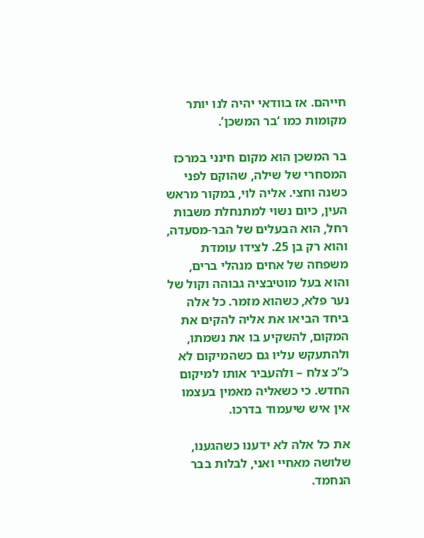חייהם. אז בוודאי יהיה לנו יותר מקומות כמו ‘בר המשכן’.

בר המשכן הוא מקום חינני במרכז המסחרי של שילה, שהוקם לפני כשנה וחצי. אליה לוי, במקור מראש העין, כיום נשוי למתנחלת משבות רחל, הוא הבעלים של הבר-מסעדה, והוא רק בן 25. לצידו עומדת משפחה של אחים מנהלי ברים, והוא בעל מוטיבציה גבוהה וקול של נער פלא, כשהוא מזמר. כל אלה ביחד הביאו את אליה להקים את המקום, להשקיע בו את נשמתו, ולהתעקש עליו גם כשהמיקום לא כ”כ צלח – ולהעביר אותו למיקום החדש. כי כשאליה מאמין בעצמו אין איש שיעמוד בדרכו.

את כל אלה לא ידענו כשהגענו, שלושה מאחיי ואני, לבלות בבר הנחמד.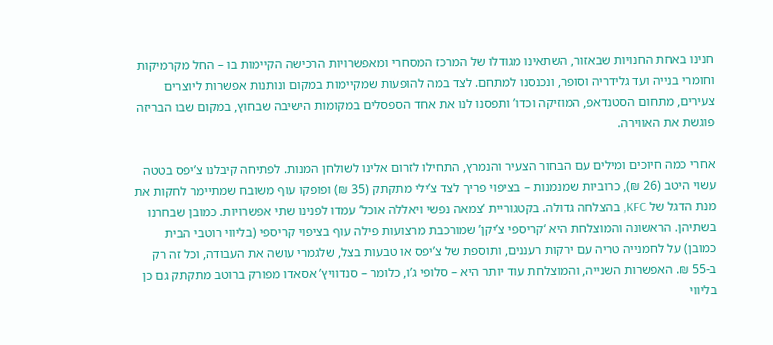חנינו באחת החנויות שבאזור, השתאינו מגודלו של המרכז המסחרי ומאפשרויות הרכישה הקיימות בו – החל מקרמיקות וחומרי בנייה ועד גלידריה וסופר, ונכנסנו למתחם. לצד במה להופעות שמקיימות במקום ונותנות אפשרות ליוצרים צעירים, מתחום הסטנדאפ, המוזיקה וכדו’ ותפסנו לנו את אחד הספסלים במקומות הישיבה שבחוץ, במקום שבו הבריזה פוגשת את האווירה.

אחרי כמה חיוכים ומילים עם הבחור הצעיר והנמרץ, התחילו לזרום אלינו לשולחן המנות. לפתיחה קיבלנו צ’יפס בטטה עשוי היטב (26 ₪), כרוביות שמנמנות – בציפוי פריך לצד צ’ילי מתקתק (35 ₪) ופופקו עוף משובח שמתיימר לחקות את מנת הדגל של KFC, בהצלחה גדולה. בקטגוריית ‘צמאה נפשי ויאללה אוכל’ עמדו לפנינו שתי אפשרויות. כמובן שבחרנו בשתיהן. הראשונה והמוצלחת היא ‘קריספי צ’יקן’ שמורכבת מרצועות פילה עוף בציפוי קריספי (בליווי רוטבי הבית כמובן) על לחמנייה טריה עם ירקות רעננים, ותוספת של צ’יפס או טבעות בצל, שלגמרי עושה את העבודה, וכל זה רק ב-55 ₪. האפשרות השנייה, והמוצלחת עוד יותר היא – סלופי ג’ו, כלומר – סנדוויץ’ אסאדו מפורק ברוטב מתקתק גם כן בליווי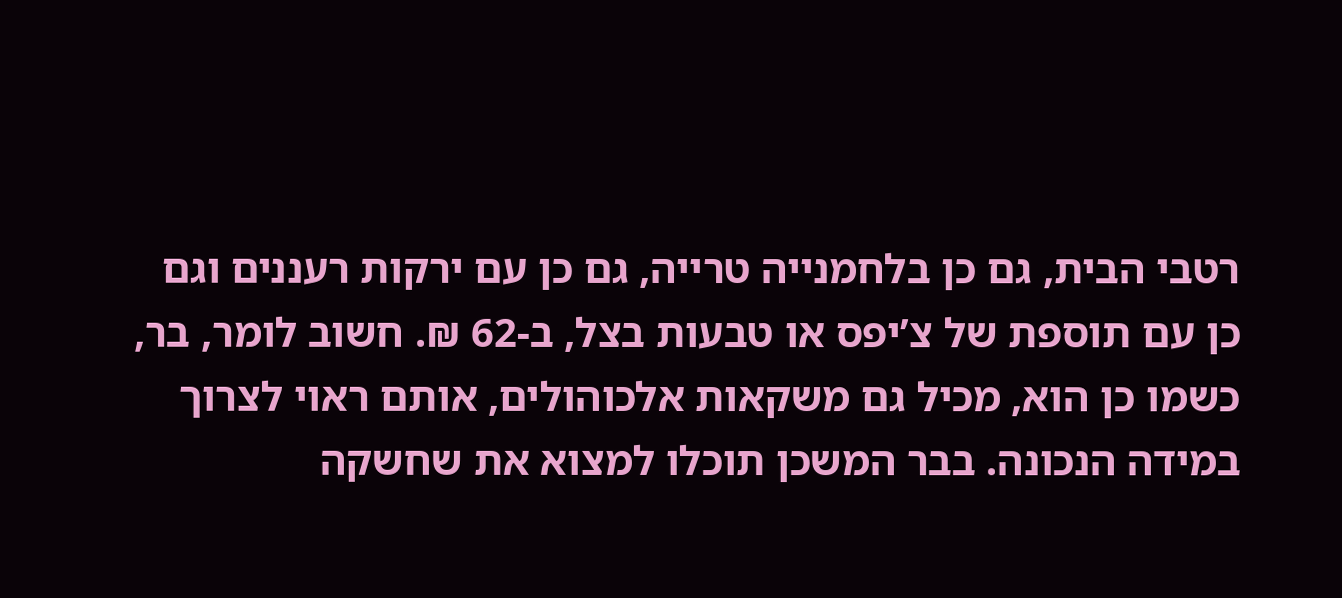רטבי הבית, גם כן בלחמנייה טרייה, גם כן עם ירקות רעננים וגם כן עם תוספת של צ’יפס או טבעות בצל, ב-62 ₪. חשוב לומר, בר, כשמו כן הוא, מכיל גם משקאות אלכוהולים, אותם ראוי לצרוך במידה הנכונה. בבר המשכן תוכלו למצוא את שחשקה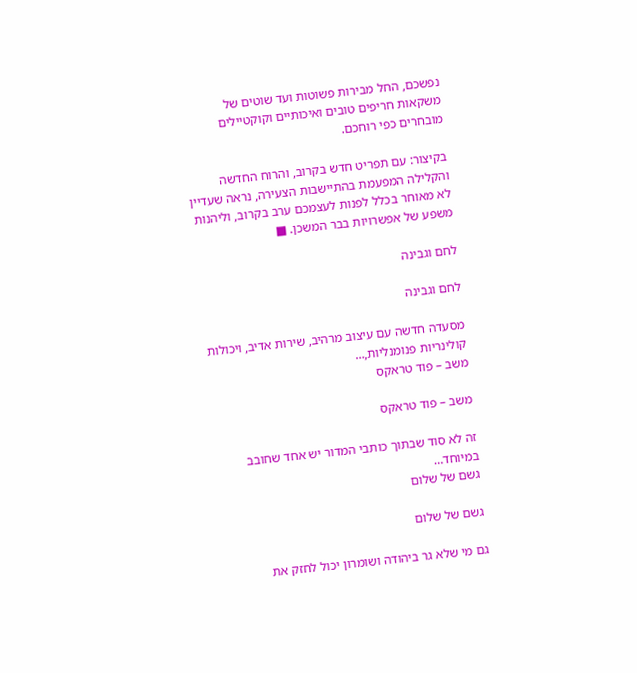נפשכם, החל מבירות פשוטות ועד שוטים של משקאות חריפים טובים ואיכותיים וקוקטיילים מובחרים כפי רוחכם.

בקיצור: עם תפריט חדש בקרוב, והרוח החדשה והקלילה המפעמת בהתיישבות הצעירה, נראה שעדיין לא מאוחר בכלל לפנות לעצמכם ערב בקרוב, וליהנות משפע של אפשרויות בבר המשכן. ■

לחם וגבינה

לחם וגבינה

מסעדה חדשה עם עיצוב מרהיב, שירות אדיב, ויכולות קולינריות פנומנליות,…
משב – פוד טראקס

משב – פוד טראקס

זה לא סוד שבתוך כותבי המדור יש אחד שחובב במיוחד…
גשם של שלום

גשם של שלום

גם מי שלא גר ביהודה ושומרון יכול לחזק את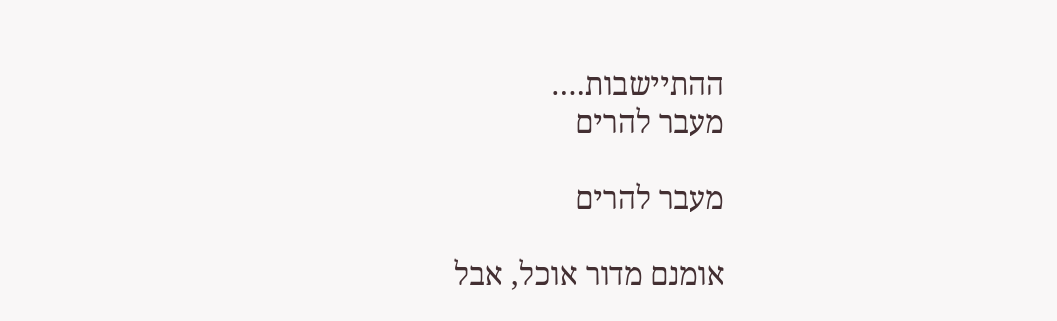ההתיישבות.…
מעבר להרים

מעבר להרים

אומנם מדור אוכל, אבל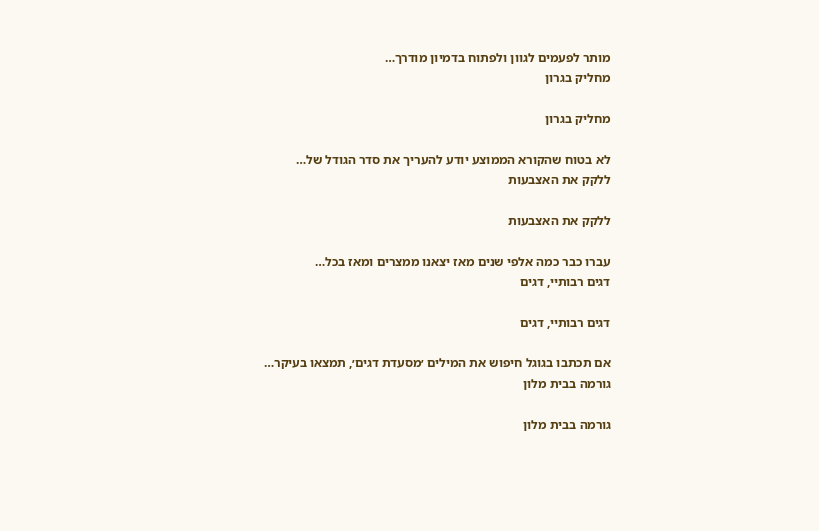מותר לפעמים לגוון ולפתוח בדמיון מודרך…
מחליק בגרון

מחליק בגרון

לא בטוח שהקורא הממוצע יודע להעריך את סדר הגודל של…
ללקק את האצבעות

ללקק את האצבעות

עברו כבר כמה אלפי שנים מאז יצאנו ממצרים ומאז בכל…
דגים רבותיי, דגים

דגים רבותיי, דגים

אם תכתבו בגוגל חיפוש את המילים ׳מסעדת דגים׳, תמצאו בעיקר…
גורמה בבית מלון

גורמה בבית מלון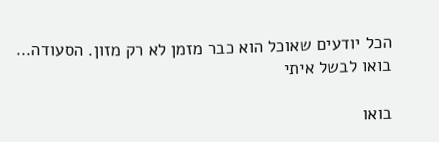הכל יודעים שאוכל הוא כבר מזמן לא רק מזון. הסעודה…
בואו לבשל איתי

בואו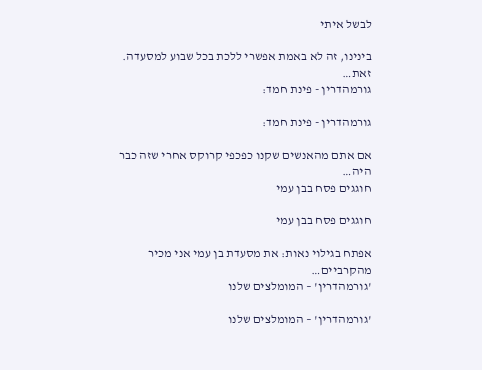לבשל איתי

בינינו, זה לא באמת אפשרי ללכת בכל שבוע למסעדה. זאת…
גורמהדרין - פינת חמד:

גורמהדרין - פינת חמד:

אם אתם מהאנשים שקנו כפכפי קרוקס אחרי שזה כבר היה…
חוגגים פסח בבן עמי

חוגגים פסח בבן עמי

אפתח בגילוי נאות: את מסעדת בן עמי אני מכיר מהקרביים…
'גורמהדרין' – המומלצים שלנו

'גורמהדרין' – המומלצים שלנו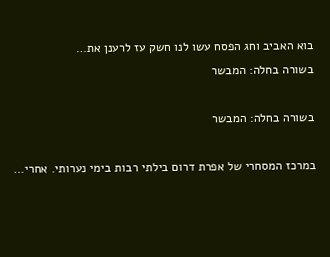בוא האביב וחג הפסח עשו לנו חשק עז לרענן את…
בשורה בחלה: המבשר

בשורה בחלה: המבשר

במרכז המסחרי של אפרת דרום בילתי רבות בימי נערותי. אחרי…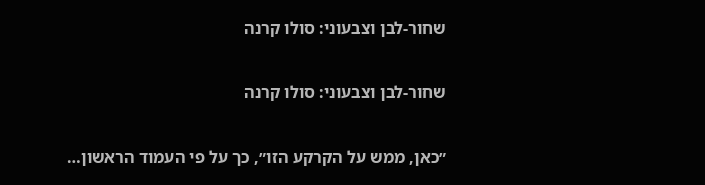שחור-לבן וצבעוני: סולו קרנה

שחור-לבן וצבעוני: סולו קרנה

״כאן, ממש על הקרקע הזו״, כך על פי העמוד הראשון…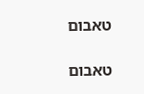טאבום

טאבום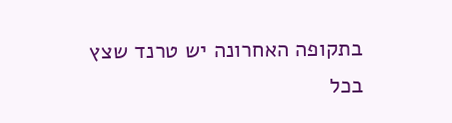בתקופה האחרונה יש טרנד שצץ בכל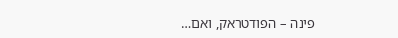פינה – הפודטראק, ואם…